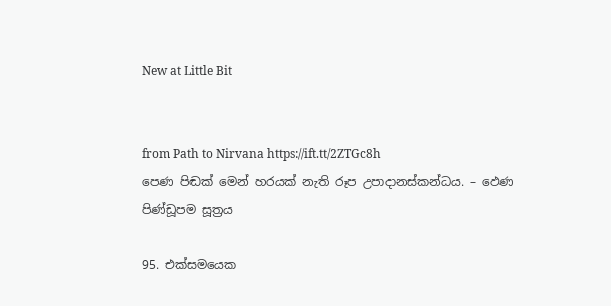New at Little Bit


from Path to Nirvana https://ift.tt/2ZTGc8h
පෙණ පිඬක් මෙන් හරයක් නැති රූප උපාදානස්කන්ධය. – ඵෙණ පිණ්‌ඩූපම සූත්‍රය

95. එක්සමයෙක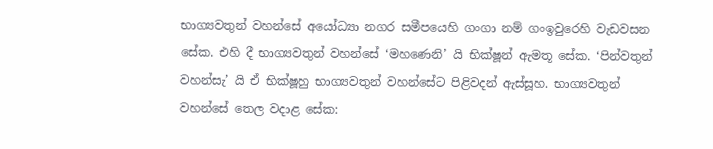භාග්‍යවතුන් වහන්සේ අයෝධ්‍යා නගර සමීපයෙහි ගංගා නම් ගංඉවුරෙහි වැඩවසන සේක. එහි දී භාග්‍යවතුන් වහන්සේ ‘මහණෙනි’ යි භික්ෂූන් ඇමතූ සේක. ‘පින්වතුන් වහන්සැ’ යි ඒ භික්ෂූහු භාග්‍යවතුන් වහන්සේට පිළිවදන් ඇස්සූහ. භාග්‍යවතුන් වහන්සේ තෙල වදාළ සේක: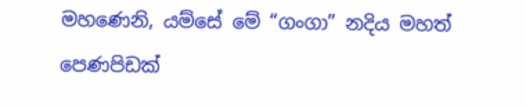මහණෙනි, යම්සේ මේ “ගංගා” නදිය මහත් පෙණපිඩක්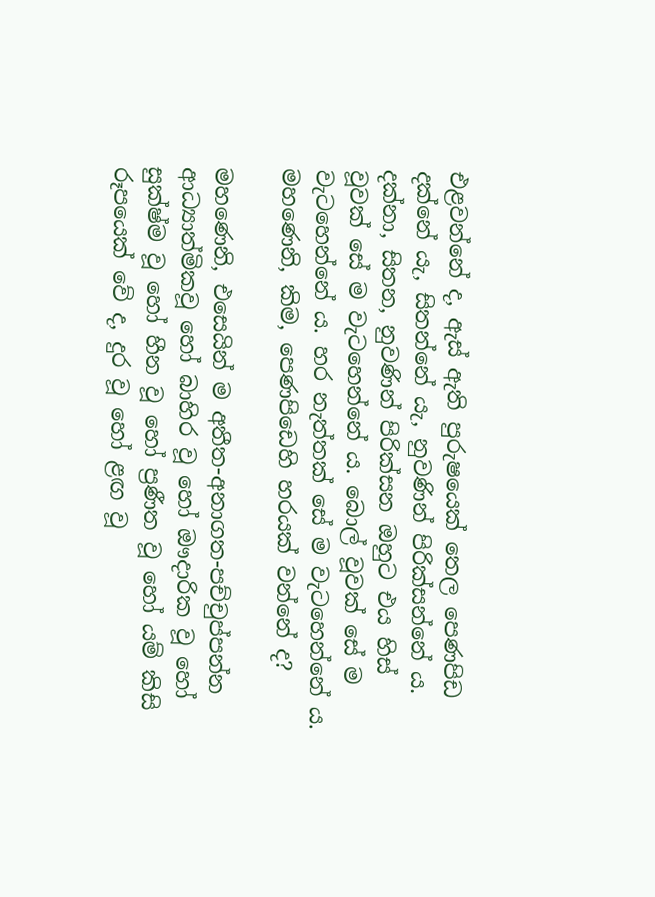එළවන්නේ ද, ඇස් ඇති පුරුෂයෙක් තෙල පෙණපිඩ දක්නේ යැ, සිතන්නේ යැ, නුවණින් පිරික්සන්නේ ය. දක්නා, සිතන, නුවණින් පිරික්සන ඔහුට එය හිස් වූවක් සේ ම වැටහෙන්නේ ය. බොල් වූවක් සේ ම වැටහෙන්නේ ය. හර නැත්තක් සේ ම වැටහෙන්නේ ය. මහණෙනි, කිම, පෙණපිඩෙහි හරයක් වන්නේ ද?

මහණෙනි, එසෙයින් ම අතීත-අනාගත-පච්චුප්පන්න ආධ්‍යාත්මිකවූ හෝ බාහිර වූ හෝ ඖදාරික වූ හෝ සුක්ෂ්ම වූ හෝ හීන වූ හෝ ප්‍රණීත වූ හෝ යම් කිසි රූපයෙක් වේ ද, දුර වූ හෝ ළඟ වූ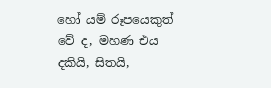හෝ යම් රූපයෙකුත් වේ ද, මහණ එය දකියි, සිතයි,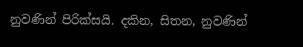නුවණින් පිරික්සයි. දකින, සිතන, නුවණින්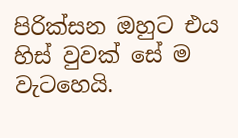පිරික්සන ඔහුට එය හිස් වුවක් සේ ම වැටහෙයි.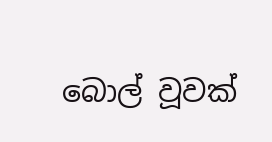බොල් වූවක්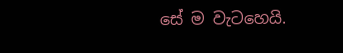සේ ම වැටහෙයි.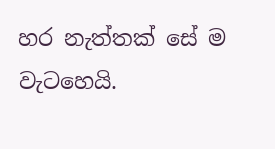හර නැත්තක් සේ ම වැටහෙයි.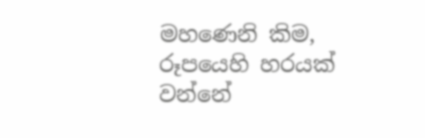මහණෙනි කිම, රූපයෙහි හරයක් වන්නේ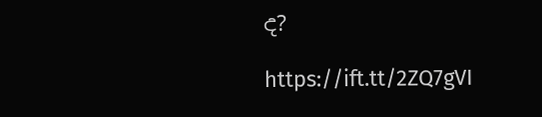ද?

https://ift.tt/2ZQ7gVI